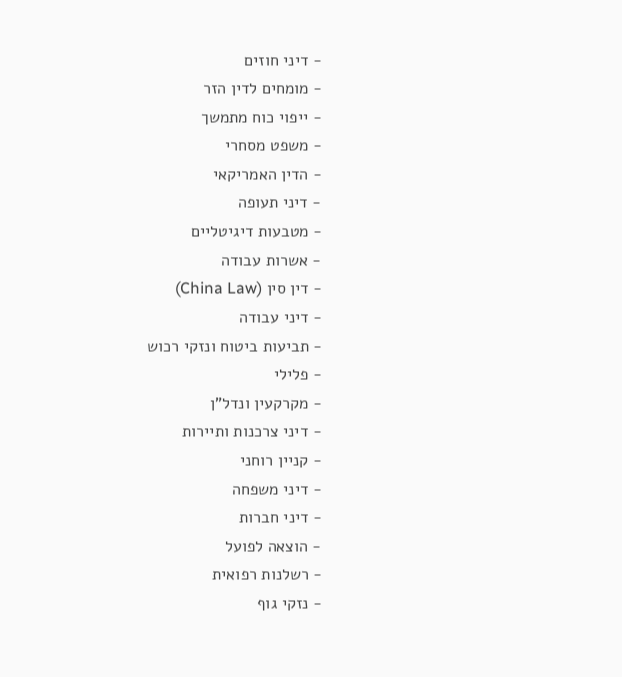- דיני חוזים
- מומחים לדין הזר
- ייפוי כוח מתמשך
- משפט מסחרי
- הדין האמריקאי
- דיני תעופה
- מטבעות דיגיטליים
- אשרות עבודה
- דין סין (China Law)
- דיני עבודה
- תביעות ביטוח ונזקי רכוש
- פלילי
- מקרקעין ונדל"ן
- דיני צרכנות ותיירות
- קניין רוחני
- דיני משפחה
- דיני חברות
- הוצאה לפועל
- רשלנות רפואית
- נזקי גוף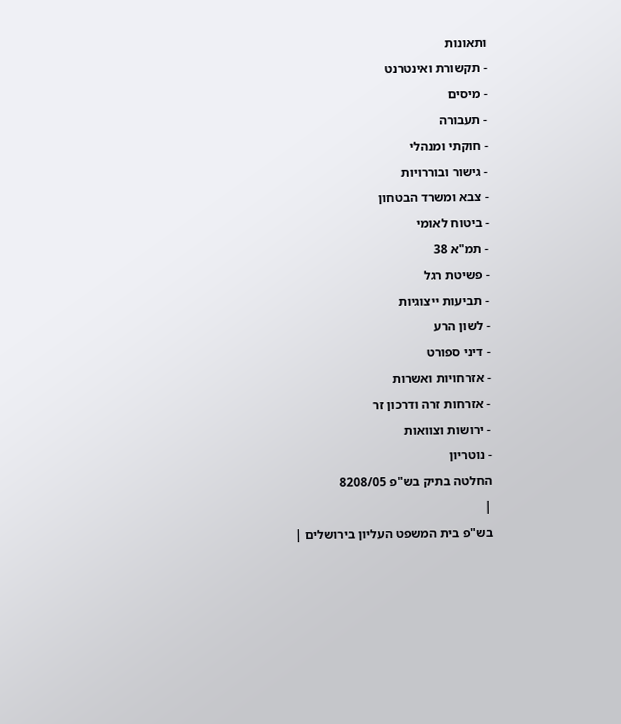ותאונות
- תקשורת ואינטרנט
- מיסים
- תעבורה
- חוקתי ומנהלי
- גישור ובוררויות
- צבא ומשרד הבטחון
- ביטוח לאומי
- תמ"א 38
- פשיטת רגל
- תביעות ייצוגיות
- לשון הרע
- דיני ספורט
- אזרחויות ואשרות
- אזרחות זרה ודרכון זר
- ירושות וצוואות
- נוטריון
החלטה בתיק בש"פ 8208/05
|
בש"פ בית המשפט העליון בירושלים |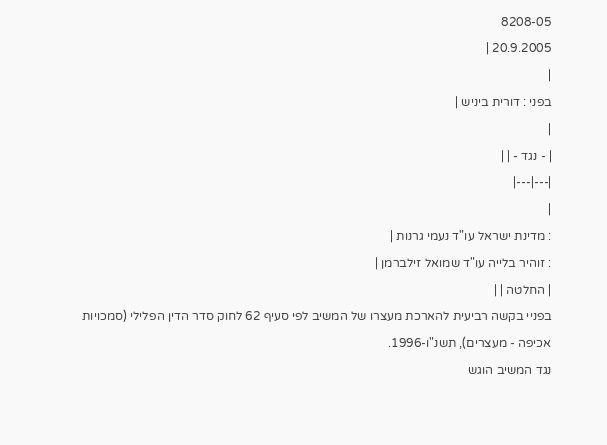8208-05
20.9.2005 |
|
בפני : דורית ביניש |
|
| - נגד - | |
|---|---|
|
: מדינת ישראל עו"ד נעמי גרנות |
: זוהיר בלייה עו"ד שמואל זילברמן |
| החלטה | |
בפניי בקשה רביעית להארכת מעצרו של המשיב לפי סעיף 62 לחוק סדר הדין הפלילי (סמכויות אכיפה - מעצרים), תשנ"ו-1996.
נגד המשיב הוגש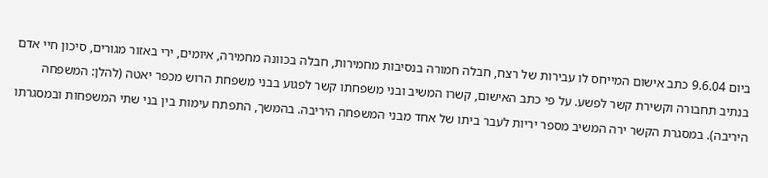ביום 9.6.04 כתב אישום המייחס לו עבירות של רצח, חבלה חמורה בנסיבות מחמירות, חבלה בכוונה מחמירה, איומים, ירי באזור מגורים, סיכון חיי אדם בנתיב תחבורה וקשירת קשר לפשע. על פי כתב האישום, קשרו המשיב ובני משפחתו קשר לפגוע בבני משפחת הרוש מכפר יאטה (להלן: המשפחה היריבה). במסגרת הקשר ירה המשיב מספר יריות לעבר ביתו של אחד מבני המשפחה היריבה. בהמשך, התפתח עימות בין בני שתי המשפחות ובמסגרתו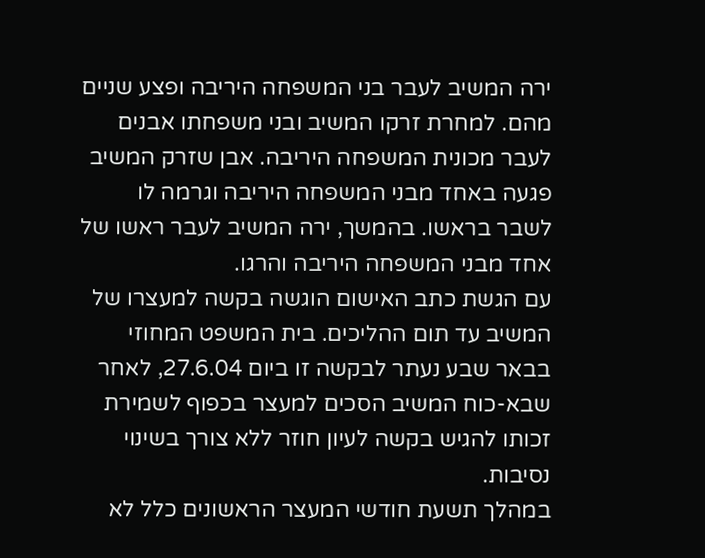ירה המשיב לעבר בני המשפחה היריבה ופצע שניים מהם. למחרת זרקו המשיב ובני משפחתו אבנים לעבר מכונית המשפחה היריבה. אבן שזרק המשיב פגעה באחד מבני המשפחה היריבה וגרמה לו לשבר בראשו. בהמשך, ירה המשיב לעבר ראשו של אחד מבני המשפחה היריבה והרגו.
עם הגשת כתב האישום הוגשה בקשה למעצרו של המשיב עד תום ההליכים. בית המשפט המחוזי בבאר שבע נעתר לבקשה זו ביום 27.6.04, לאחר שבא-כוח המשיב הסכים למעצר בכפוף לשמירת זכותו להגיש בקשה לעיון חוזר ללא צורך בשינוי נסיבות.
במהלך תשעת חודשי המעצר הראשונים כלל לא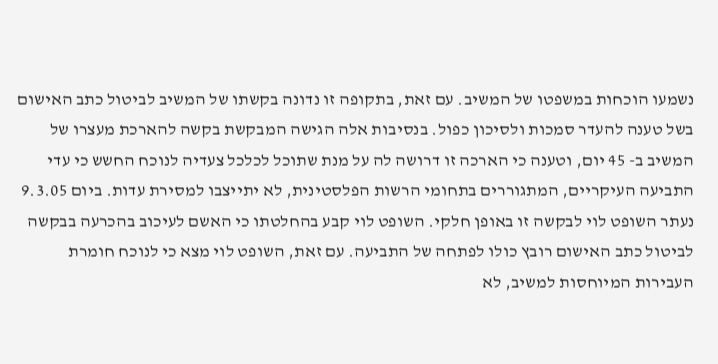נשמעו הוכחות במשפטו של המשיב. עם זאת, בתקופה זו נדונה בקשתו של המשיב לביטול כתב האישום בשל טענה להעדר סמכות ולסיכון כפול. בנסיבות אלה הגישה המבקשת בקשה להארכת מעצרו של המשיב ב- 45 יום, וטענה כי הארכה זו דרושה לה על מנת שתוכל לכלכל צעדיה לנוכח החשש כי עדי התביעה העיקריים, המתגוררים בתחומי הרשות הפלסטינית, לא יתייצבו למסירת עדות. ביום 9.3.05 נעתר השופט לוי לבקשה זו באופן חלקי. השופט לוי קבע בהחלטתו כי האשם לעיכוב בהכרעה בבקשה לביטול כתב האישום רובץ כולו לפתחה של התביעה. עם זאת, השופט לוי מצא כי לנוכח חומרת העבירות המיוחסות למשיב, לא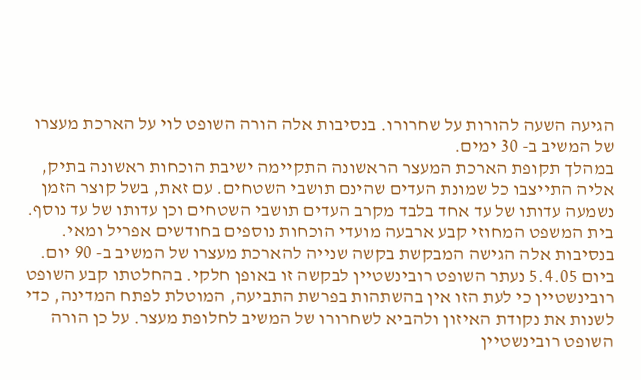הגיעה השעה להורות על שחרורו. בנסיבות אלה הורה השופט לוי על הארכת מעצרו של המשיב ב- 30 ימים.
במהלך תקופת הארכת המעצר הראשונה התקיימה ישיבת הוכחות ראשונה בתיק, אליה התייצבו כל שמונת העדים שהינם תושבי השטחים. עם זאת, בשל קוצר הזמן נשמעה עדותו של עד אחד בלבד מקרב העדים תושבי השטחים וכן עדותו של עד נוסף. בית המשפט המחוזי קבע ארבעה מועדי הוכחות נוספים בחודשים אפריל ומאי. בנסיבות אלה הגישה המבקשת בקשה שנייה להארכת מעצרו של המשיב ב- 90 יום. ביום 5.4.05 נעתר השופט רובינשטיין לבקשה זו באופן חלקי. בהחלטתו קבע השופט רובינשטיין כי לעת הזו אין בהשתהות בפרשת התביעה, המוטלת לפתח המדינה, כדי לשנות את נקודת האיזון ולהביא לשחרורו של המשיב לחלופת מעצר. על כן הורה השופט רובינשטיין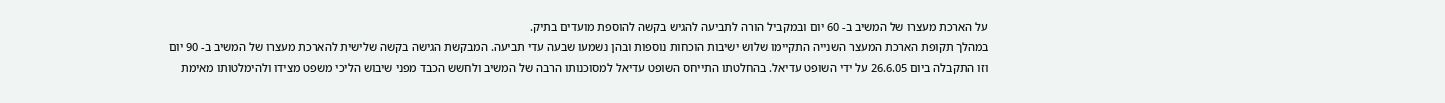על הארכת מעצרו של המשיב ב- 60 יום ובמקביל הורה לתביעה להגיש בקשה להוספת מועדים בתיק.
במהלך תקופת הארכת המעצר השנייה התקיימו שלוש ישיבות הוכחות נוספות ובהן נשמעו שבעה עדי תביעה. המבקשת הגישה בקשה שלישית להארכת מעצרו של המשיב ב- 90 יום וזו התקבלה ביום 26.6.05 על ידי השופט עדיאל. בהחלטתו התייחס השופט עדיאל למסוכנותו הרבה של המשיב ולחשש הכבד מפני שיבוש הליכי משפט מצידו ולהימלטותו מאימת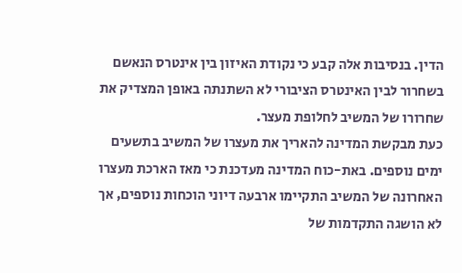הדין. בנסיבות אלה קבע כי נקודת האיזון בין אינטרס הנאשם בשחרור לבין האינטרס הציבורי לא השתנתה באופן המצדיק את שחרורו של המשיב לחלופת מעצר.
כעת מבקשת המדינה להאריך את מעצרו של המשיב בתשעים ימים נוספים. באת-כוח המדינה מעדכנת כי מאז הארכת מעצרו האחרונה של המשיב התקיימו ארבעה דיוני הוכחות נוספים, אך לא הושגה התקדמות של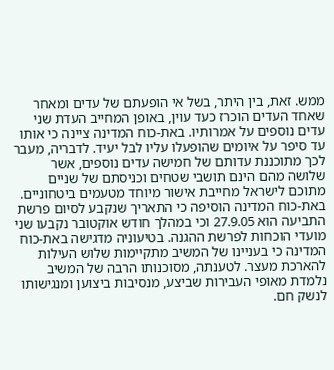ממש. זאת, בין היתר, בשל אי הופעתם של עדים ומאחר שאחד העדים הוכרז כעד עוין, באופן המחייב העדת שני עדים נוספים על אמרותיו. באת-כוח המדינה ציינה כי אותו עד סיפר על איומים שהופעלו עליו לבל יעיד. לדבריה, מעבר לכך מתוכננת עדותם של חמישה עדים נוספים, אשר שלושה מהם הינם תושבי שטחים וכניסתם של שניים מתוכם לישראל מחייבת אישור מיוחד מטעמים ביטחוניים. באת-כוח המדינה הוסיפה כי התאריך שנקבע לסיום פרשת התביעה הוא 27.9.05 וכי במהלך חודש אוקטובר נקבעו שני מועדי הוכחות לפרשת ההגנה. בטיעוניה מדגישה באת-כוח המדינה כי בעניינו של המשיב מתקיימות שלוש העילות להארכת מעצר. לטענתה, מסוכנותו הרבה של המשיב נלמדת מאופי העבירות שביצע, מנסיבות ביצוען ומנגישותו לנשק חם.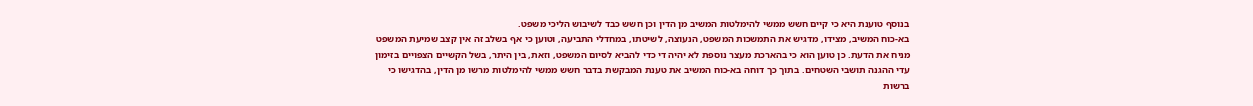בנוסף טוענת היא כי קיים חשש ממשי להימלטות המשיב מן הדין וכן חשש כבד לשיבוש הליכי משפט.
בא-כוח המשיב, מצידו, מדגיש את התמשכות המשפט, הנעוצה, לשיטתו, במחדלי התביעה, וטוען כי אף בשלב זה אין קצב שמיעת המשפט מניח את הדעת. כן טוען הוא כי בהארכת מעצר נוספת לא יהיה די כדי להביא לסיום המשפט, וזאת, בין היתר, בשל הקשיים הצפויים בזימון עדי ההגנה תושבי השטחים. בתוך כך דוחה בא-כוח המשיב את טענת המבקשת בדבר חשש ממשי להימלטות מרשו מן הדין, בהדגישו כי ברשות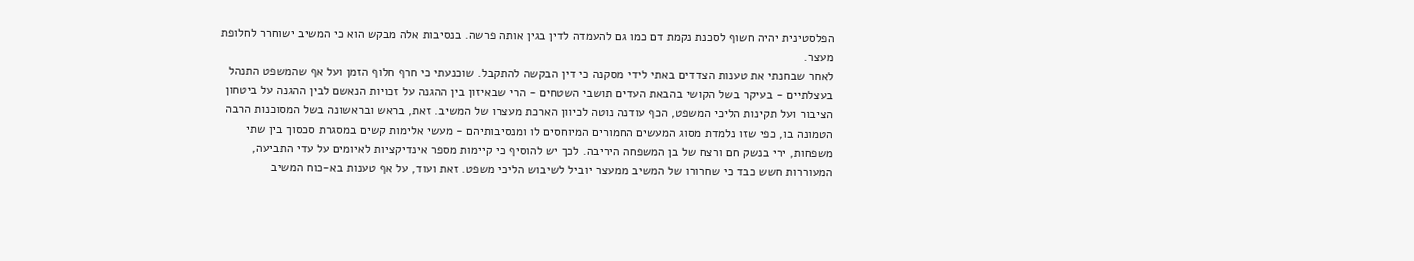הפלסטינית יהיה חשוף לסכנת נקמת דם כמו גם להעמדה לדין בגין אותה פרשה. בנסיבות אלה מבקש הוא כי המשיב ישוחרר לחלופת מעצר.
לאחר שבחנתי את טענות הצדדים באתי לידי מסקנה כי דין הבקשה להתקבל. שוכנעתי כי חרף חלוף הזמן ועל אף שהמשפט התנהל בעצלתיים - בעיקר בשל הקושי בהבאת העדים תושבי השטחים - הרי שבאיזון בין ההגנה על זכויות הנאשם לבין ההגנה על ביטחון הציבור ועל תקינות הליכי המשפט, הכף עודנה נוטה לכיוון הארכת מעצרו של המשיב. זאת, בראש ובראשונה בשל המסוכנות הרבה הטמונה בו, כפי שזו נלמדת מסוג המעשים החמורים המיוחסים לו ומנסיבותיהם - מעשי אלימות קשים במסגרת סכסוך בין שתי משפחות, ירי בנשק חם ורצח של בן המשפחה היריבה. לכך יש להוסיף כי קיימות מספר אינדיקציות לאיומים על עדי התביעה, המעוררות חשש כבד כי שחרורו של המשיב ממעצר יוביל לשיבוש הליכי משפט. זאת ועוד, על אף טענות בא-כוח המשיב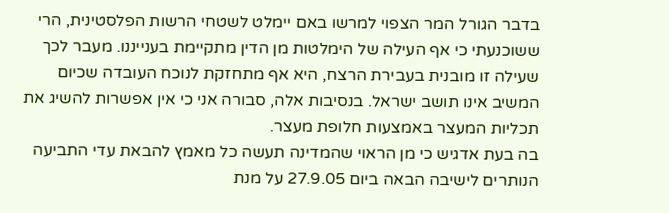בדבר הגורל המר הצפוי למרשו באם יימלט לשטחי הרשות הפלסטינית, הרי ששוכנעתי כי אף העילה של הימלטות מן הדין מתקיימת בענייננו. מעבר לכך שעילה זו מובנית בעבירת הרצח, היא אף מתחזקת לנוכח העובדה שכיום המשיב אינו תושב ישראל. בנסיבות אלה, סבורה אני כי אין אפשרות להשיג את תכליות המעצר באמצעות חלופת מעצר.
בה בעת אדגיש כי מן הראוי שהמדינה תעשה כל מאמץ להבאת עדי התביעה הנותרים לישיבה הבאה ביום 27.9.05 על מנת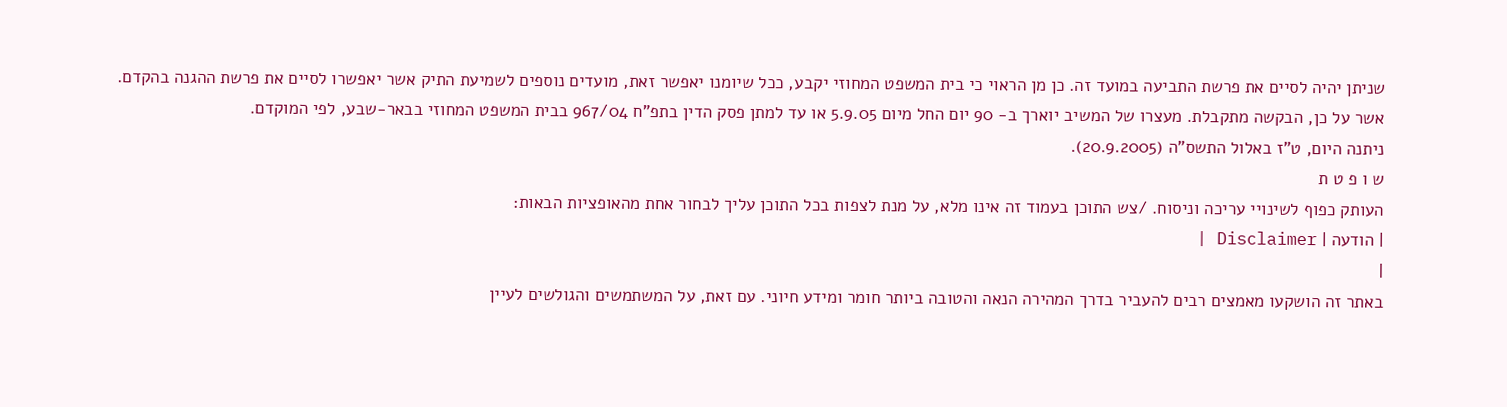שניתן יהיה לסיים את פרשת התביעה במועד זה. כן מן הראוי כי בית המשפט המחוזי יקבע, ככל שיומנו יאפשר זאת, מועדים נוספים לשמיעת התיק אשר יאפשרו לסיים את פרשת ההגנה בהקדם.
אשר על כן, הבקשה מתקבלת. מעצרו של המשיב יוארך ב- 90 יום החל מיום 5.9.05 או עד למתן פסק הדין בתפ"ח 967/04 בבית המשפט המחוזי בבאר-שבע, לפי המוקדם.
ניתנה היום, ט"ז באלול התשס"ה (20.9.2005).
ש ו פ ט ת
העותק כפוף לשינויי עריכה וניסוח. /צש התוכן בעמוד זה אינו מלא, על מנת לצפות בכל התוכן עליך לבחור אחת מהאופציות הבאות:
| הודעה | Disclaimer |
|
באתר זה הושקעו מאמצים רבים להעביר בדרך המהירה הנאה והטובה ביותר חומר ומידע חיוני. עם זאת, על המשתמשים והגולשים לעיין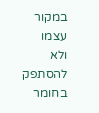במקור עצמו ולא להסתפק בחומר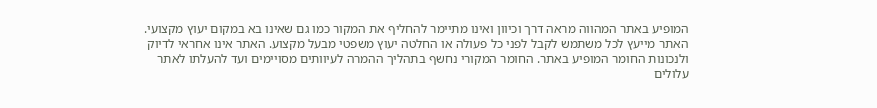המופיע באתר המהווה מראה דרך וכיוון ואינו מתיימר להחליף את המקור כמו גם שאינו בא במקום יעוץ מקצועי. האתר מייעץ לכל משתמש לקבל לפני כל פעולה או החלטה יעוץ משפטי מבעל מקצוע. האתר אינו אחראי לדיוק ולנכונות החומר המופיע באתר. החומר המקורי נחשף בתהליך ההמרה לעיוותים מסויימים ועד להעלתו לאתר עלולים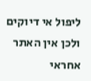ליפול אי דיוקים ולכן אין האתר אחראי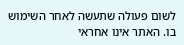לשום פעולה שתעשה לאחר השימוש בו. האתר אינו אחראי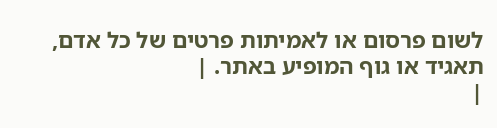לשום פרסום או לאמיתות פרטים של כל אדם, תאגיד או גוף המופיע באתר. |
|